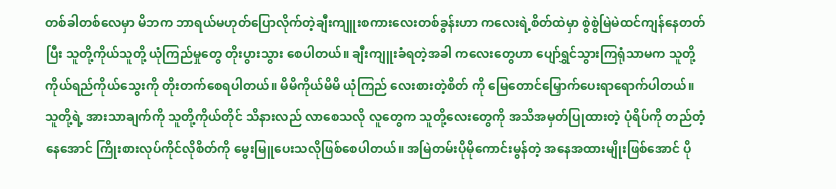တစ်ခါတစ်လေမှာ မိဘက ဘာရယ်မဟုတ်ပြောလိုက်တဲ့ချီးကျူးစကားလေးတစ်ခွန်းဟာ ကလေးရဲ့စိတ်ထဲမှာ စွဲစွဲမြဲမဲထင်ကျန်နေတတ်ပြီး သူတို့ကိုယ်သူတို့ ယုံကြည်မှုတွေ တိုးပွားသွား စေပါတယ်။ ချီးကျူးခံရတဲ့အခါ ကလေးတွေဟာ ပျော်ရွှင်သွားကြရုံသာမက သူတို့ ကိုယ်ရည်ကိုယ်သွေးကို တိုးတက်စေရပါတယ်။ မိမိကိုယ်မိမိ ယုံကြည် လေးစားတဲ့စိတ် ကို မြေတောင်မြှောက်ပေးရာရောက်ပါတယ်။ သူတို့ရဲ့ အားသာချက်ကို သူတို့ကိုယ်တိုင် သိနားလည် လာစေသလို လူတွေက သူတို့လေးတွေကို အသိအမှတ်ပြုထားတဲ့ ပုံရိပ်ကို တည်တံ့နေအောင် ကြိုးစားလုပ်ကိုင်လိုစိတ်ကို မွေးမြူပေးသလိုဖြစ်စေပါတယ်။ အမြဲတမ်းပိုမိုကောင်းမွန်တဲ့ အနေအထားမျိုးဖြစ်အောင် ပို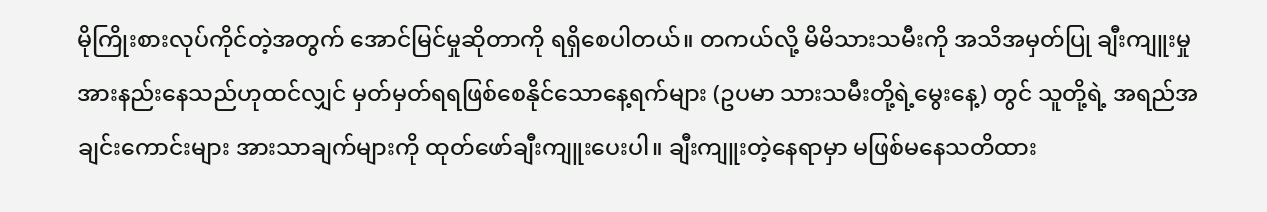မိုကြိုးစားလုပ်ကိုင်တဲ့အတွက် အောင်မြင်မှုဆိုတာကို ရရှိစေပါတယ်။ တကယ်လို့ မိမိသားသမီးကို အသိအမှတ်ပြု ချီးကျူးမှုအားနည်းနေသည်ဟုထင်လျှင် မှတ်မှတ်ရရဖြစ်စေနိုင်သောနေ့ရက်များ (ဥပမာ သားသမီးတို့ရဲ့မွေးနေ့) တွင် သူတို့ရဲ့ အရည်အချင်းကောင်းများ အားသာချက်များကို ထုတ်ဖော်ချီးကျူးပေးပါ။ ချီးကျူးတဲ့နေရာမှာ မဖြစ်မနေသတိထား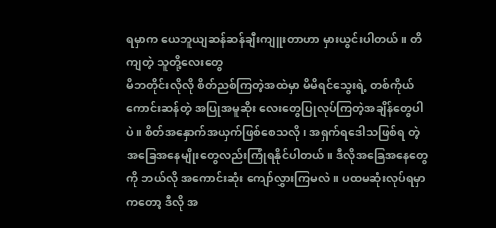ရမှာက ယေဘူယျဆန်ဆန်ချီးကျူးတာဟာ မှားယွင်းပါတယ်။ တိကျတဲ့ သူတို့လေးတွေ
မိဘတိုင်းလိုလို စိတ်ညစ်ကြတဲ့အထဲမှာ မိမိရင်သွေးရဲ့ တစ်ကိုယ်ကောင်းဆန်တဲ့ အပြုအမူဆိုး လေးတွေပြုလုပ်ကြတဲ့အချိန်တွေပါပဲ။ စိတ်အနှောက်အယှက်ဖြစ်စေသလို၊ အရှက်ရဒေါသဖြစ်ရ တဲ့အခြေအနေမျိုးတွေလည်းကြုံရနိုင်ပါတယ်။ ဒီလိုအခြေအနေတွေကို ဘယ်လို အကောင်းဆုံး ကျော်လွှားကြမလဲ။ ပထမဆုံးလုပ်ရမှာကတော့ ဒီလို အ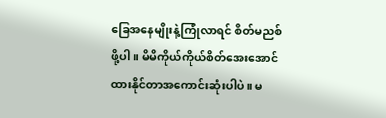ခြေအနေမျိုးနဲ့ကြုံလာရင် စိတ်မညစ်ဖို့ပါ။ မိမိကိုယ်ကိုယ်စိတ်အေးအောင်ထားနိုင်တာအကောင်းဆုံးပါပဲ။ မ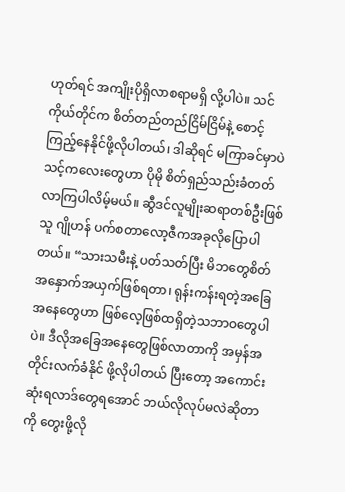ဟုတ်ရင် အကျိုးပိုရှိလာစရာမရှိ လို့ပါပဲ။ သင်ကိုယ်တိုင်က စိတ်တည်တည်ငြိမ်ငြိမ်နဲ့ စောင့်ကြည့်နေနိုင်ဖို့လိုပါတယ်၊ ဒါဆိုရင် မကြာခင်မှာပဲ သင့်ကလေးတွေဟာ ပိုမို စိတ်ရှည်သည်းခံတတ်လာကြပါလိမ့်မယ်။ ဆွီဒင်လူမျိုးဆရာတစ်ဦးဖြစ်သူ ဂျိုဟန် ပက်စတာလော့ဇီကအခုလိုပြောပါတယ်။ “သားသမီးနဲ့ ပတ်သတ်ပြီး မိဘတွေစိတ်အနှောက်အယှက်ဖြစ်ရတာ၊ ရုန်းကန်းရတဲ့အခြေအနေတွေဟာ ဖြစ်လေ့ဖြစ်ထရှိတဲ့သဘာဝတွေပါပဲ။ ဒီလိုအခြေအနေတွေဖြစ်လာတာကို အမှန်အတိုင်းလက်ခံနိုင် ဖို့လိုပါတယ် ပြီးတော့ အကောင်းဆုံးရလာဒ်တွေရအောင် ဘယ်လိုလုပ်မလဲဆိုတာကို တွေးဖို့လို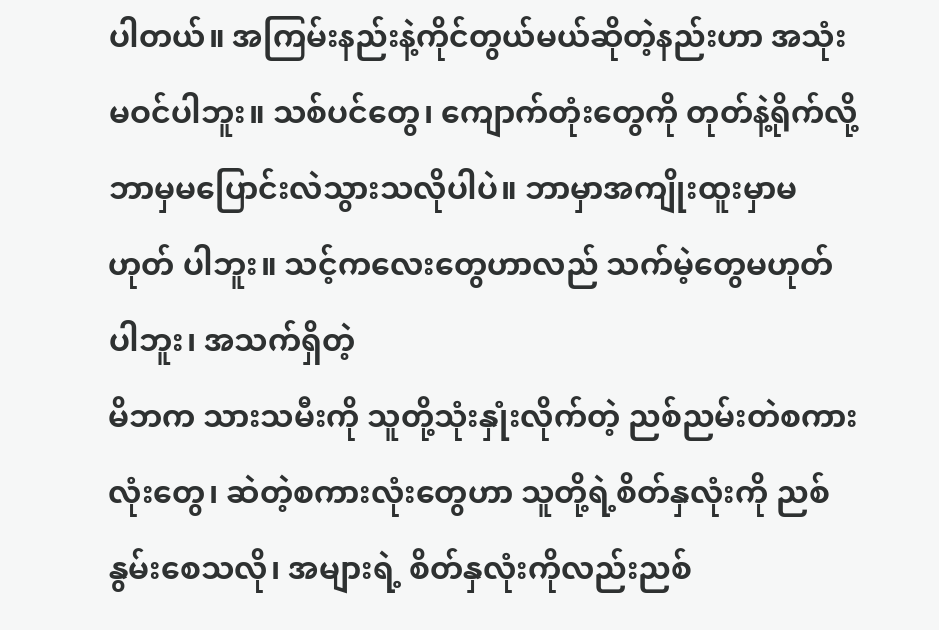ပါတယ်။ အကြမ်းနည်းနဲ့ကိုင်တွယ်မယ်ဆိုတဲ့နည်းဟာ အသုံးမဝင်ပါဘူး။ သစ်ပင်တွေ၊ ကျောက်တုံးတွေကို တုတ်နဲ့ရိုက်လို့ ဘာမှမပြောင်းလဲသွားသလိုပါပဲ။ ဘာမှာအကျိုးထူးမှာမဟုတ် ပါဘူး။ သင့်ကလေးတွေဟာလည် သက်မဲ့တွေမဟုတ်ပါဘူး၊ အသက်ရှိတဲ့
မိဘက သားသမီးကို သူတို့သုံးနှုံးလိုက်တဲ့ ညစ်ညမ်းတဲစကားလုံးတွေ၊ ဆဲတဲ့စကားလုံးတွေဟာ သူတို့ရဲ့စိတ်နှလုံးကို ညစ်နွမ်းစေသလို၊ အများရဲ့ စိတ်နှလုံးကိုလည်းညစ်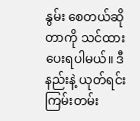နွမ်း စေတယ်ဆိုတာကို သင်ထားပေးရပါမယ်။ ဒီနည်းနဲ့ ယုတ်ရင်းကြမ်းတမ်း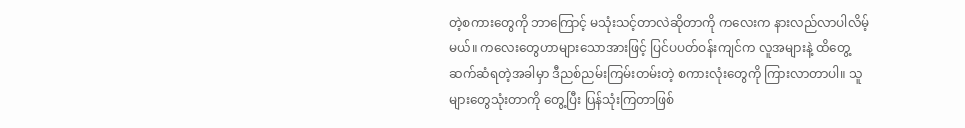တဲ့စကားတွေကို ဘာကြောင့် မသုံးသင့်တာလဲဆိုတာကို ကလေးက နားလည်လာပါလိမ့်မယ်။ ကလေးတွေဟာများသောအားဖြင့် ပြင်ပပတ်ဝန်းကျင်က လူအများနဲ့ ထိတွေ့ ဆက်ဆံရတဲ့အခါမှာ ဒီညစ်ညမ်းကြမ်းတမ်းတဲ့ စကားလုံးတွေကို ကြားလာတာပါ။ သူများတွေသုံးတာကို တွေ့ပြီး ပြန်သုံးကြတာဖြစ်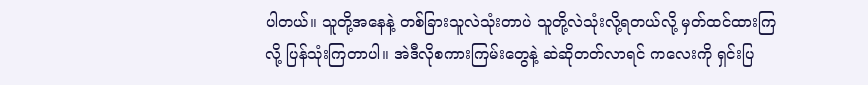ပါတယ်။ သူတို့အနေနဲ့ တစ်ခြားသူလဲသုံးတာပဲ သူတို့လဲသုံးလို့ရတယ်လို့ မှတ်ထင်ထားကြလို့ ပြန်သုံးကြတာပါ။ အဲဒီလိုစကားကြမ်းတွေနဲ့ ဆဲဆိုတတ်လာရင် ကလေးကို ရှင်းပြ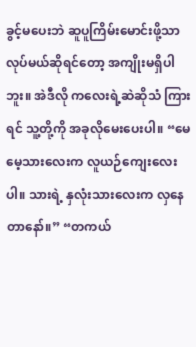ခွင့်မပေးဘဲ ဆူပူကြိမ်းမောင်းဖို့သာ လုပ်မယ်ဆိုရင်တော့ အကျိုးမရှိပါဘူး။ အဲဒီလို ကလေးရဲ့ဆဲဆိုသံ ကြားရင် သူ့တို့ကို အခုလိုမေးပေးပါ။ “မေမေ့သားလေးက လူယဉ်ကျေးလေးပါ။ သားရဲ့ နှလုံးသားလေးက လှနေတာနော်။” “တကယ်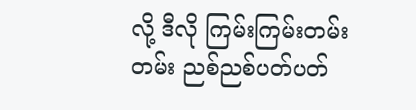လို့ ဒီလို ကြမ်းကြမ်းတမ်းတမ်း ညစ်ညစ်ပတ်ပတ်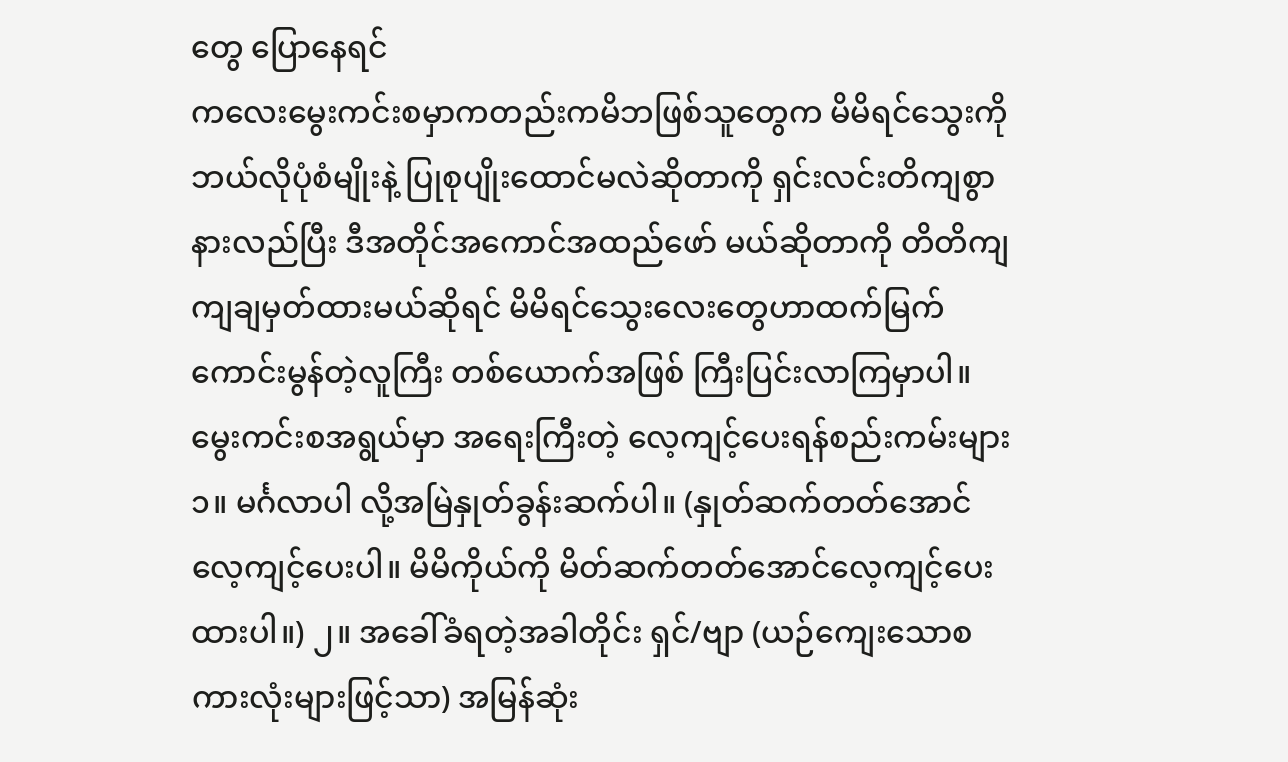တွေ ပြောနေရင်
ကလေးမွေးကင်းစမှာကတည်းကမိဘဖြစ်သူတွေက မိမိရင်သွေးကို ဘယ်လိုပုံစံမျိုးနဲ့ ပြုစုပျိုးထောင်မလဲဆိုတာကို ရှင်းလင်းတိကျစွာ နားလည်ပြီး ဒီအတိုင်အကောင်အထည်ဖော် မယ်ဆိုတာကို တိတိကျကျချမှတ်ထားမယ်ဆိုရင် မိမိရင်သွေးလေးတွေဟာထက်မြက် ကောင်းမွန်တဲ့လူကြီး တစ်ယောက်အဖြစ် ကြီးပြင်းလာကြမှာပါ။ မွေးကင်းစအရွယ်မှာ အရေးကြီးတဲ့ လေ့ကျင့်ပေးရန်စည်းကမ်းများ ၁။ မင်္ဂလာပါ လို့အမြဲနှုတ်ခွန်းဆက်ပါ။ (နှုတ်ဆက်တတ်အောင်လေ့ကျင့်ပေးပါ။ မိမိကိုယ်ကို မိတ်ဆက်တတ်အောင်လေ့ကျင့်ပေးထားပါ။) ၂။ အခေါ်ခံရတဲ့အခါတိုင်း ရှင်/ဗျာ (ယဉ်ကျေးသောစကားလုံးများဖြင့်သာ) အမြန်ဆုံး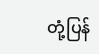တုံ့ပြန်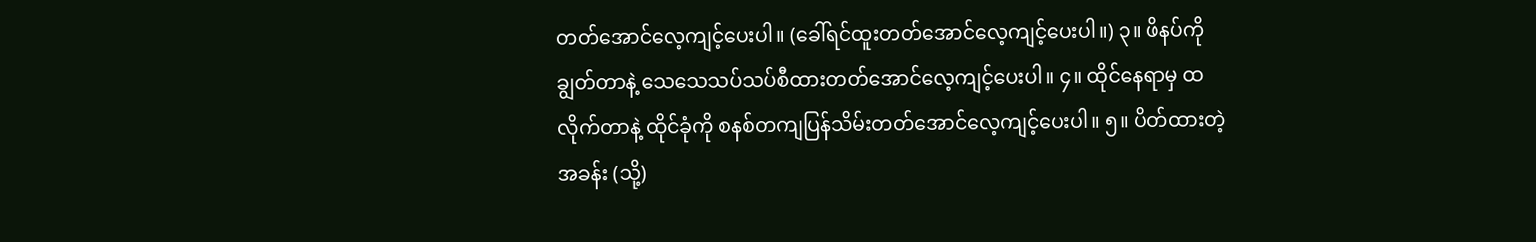တတ်အောင်လေ့ကျင့်ပေးပါ။ (ခေါ်ရင်ထူးတတ်အောင်လေ့ကျင့်ပေးပါ။) ၃။ ဖိနပ်ကိုချွတ်တာနဲ့ သေသေသပ်သပ်စီထားတတ်အောင်လေ့ကျင့်ပေးပါ။ ၄။ ထိုင်နေရာမှ ထလိုက်တာနဲ့ ထိုင်ခုံကို စနစ်တကျပြန်သိမ်းတတ်အောင်လေ့ကျင့်ပေးပါ။ ၅။ ပိတ်ထားတဲ့အခန်း (သို့)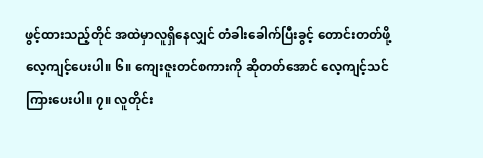ဖွင့်ထားသည့်တိုင် အထဲမှာလူရှိနေလျှင် တံခါးခေါက်ပြီးခွင့် တောင်းတတ်ဖို့ လေ့ကျင့်ပေးပါ။ ၆။ ကျေးဇူးတင်စကားကို ဆိုတတ်အောင် လေ့ကျင့်သင်ကြားပေးပါ။ ၇။ လူတိုင်း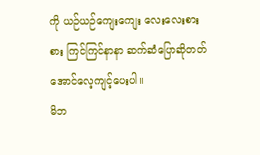ကို ယဉ်ယဉ်ကျေးကျေး လေးလေးစားစား ကြင်ကြင်နာနာ ဆက်ဆံပြောဆိုတတ်အောင်လေ့ကျင့်ပေးပါ။
မိဘ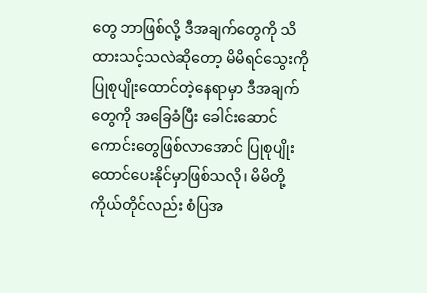တွေ ဘာဖြစ်လို့ ဒီအချက်တွေကို သိထားသင့်သလဲဆိုတော့ မိမိရင်သွေးကို ပြုစုပျိုးထောင်တဲ့နေရာမှာ ဒီအချက်တွေကို အခြေခံပြီး ခေါင်းဆောင်ကောင်းတွေဖြစ်လာအောင် ပြုစုပျိုးထောင်ပေးနိုင်မှာဖြစ်သလို၊ မိမိတို့ကိုယ်တိုင်လည်း စံပြအ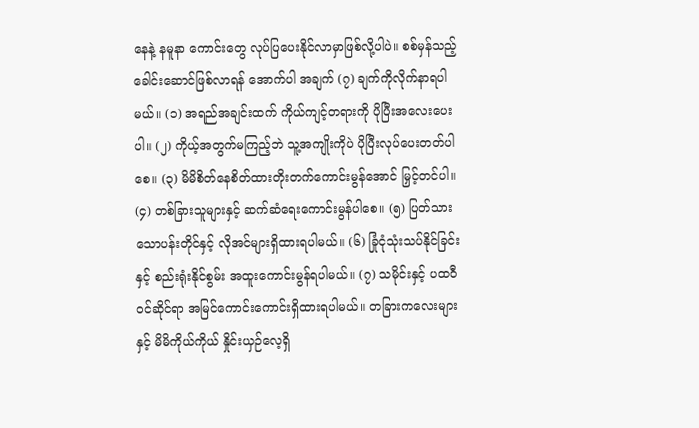နေနဲ့ နမူနာ ကောင်းတွေ လုပ်ပြပေးနိုင်လာမှာဖြစ်လို့ပါပဲ။ စစ်မှန်သည့်ခေါင်းဆောင်ဖြစ်လာရန် အောက်ပါ အချက် (၇) ချက်ကိုလိုက်နာရပါမယ်။ (၁) အရည်အချင်းထက် ကိုယ်ကျင့်တရားကို ပိုပြီးအလေးပေးပါ။ (၂) ကိုယ့်အတွက်မကြည့်ဘဲ သူ့အကျိုးကိုပဲ ပိုပြီးလုပ်ပေးတတ်ပါစေ။ (၃) မိမိစိတ်နေစိတ်ထားတိုးတက်ကောင်းမွန်အောင် မြှင့်တင်ပါ။ (၄) တစ်ခြားသူများနှင့် ဆက်ဆံရေးကောင်းမွန်ပါစေ။ (၅) ပြတ်သားသောပန်းတိုင်နှင့် လိုအင်များရှိထားရပါမယ်။ (၆) ခြုံငုံသုံးသပ်နိုင်ခြင်းနှင့် စည်းရုံးနိုင်စွမ်း အထူးကောင်းမွန်ရပါမယ်။ (၇) သမိုင်းနှင့် ပထဝီဝင်ဆိုင်ရာ အမြင်ကောင်းကောင်းရှိထားရပါမယ်။ တခြားကလေးများနှင့် မိမိကိုယ်ကိုယ် နှိုင်းယှဉ်လေ့ရှိ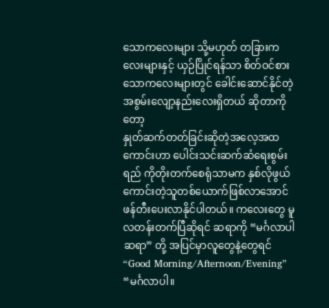သောကလေးများ သို့မဟုတ် တခြားကလေးများနှင့် ယှဉ်ပြိုင်ရန်သာ စိတ်ဝင်စားသောကလေးများတွင် ခေါင်းဆောင်နိုင်တဲ့ အစွမ်းလျော့နည်းလေးရှိတယ် ဆိုတာကိုတော့
နှုတ်ဆက်တတ်ခြင်းဆိုတဲ့အလေ့အထကောင်းဟာ ပေါင်းသင်းဆက်ဆံရေးစွမ်းရည် ကိုတိုးတက်စေရုံသာမက နှစ်လိုဖွယ်ကောင်းတဲ့သူတစ်ယောက်ဖြစ်လာအောင် ဖန်တီးပေးလာနိုင်ပါတယ်။ ကလေးတွေ မူလတန်းတက်ပြီဆိုရင် ဆရာကို “မင်္ဂလာပါဆရာ” တို့ အပြင်မှာလူတွေနဲ့တွေရင် “Good Morning/Afternoon/Evening” “မင်္ဂလာပါ။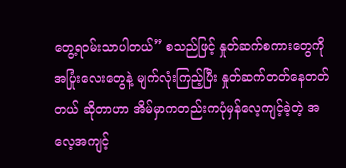တွေ့ရဝမ်းသာပါတယ်” စသည်ဖြင့် နှုတ်ဆက်စကားတွေကို အပြုံးလေးတွေနဲ့ မျက်လုံးကြည့်ပြီး နှုတ်ဆက်တတ်နေတတ်တယ် ဆိုတာဟာ အိမ်မှာကတည်းကပုံမှန်လေ့ကျင့်ခဲ့တဲ့ အလေ့အကျင့်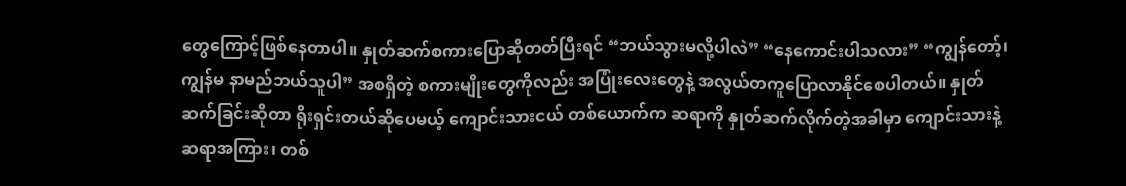တွေကြောင့်ဖြစ်နေတာပါ။ နှုတ်ဆက်စကားပြောဆိုတတ်ပြီးရင် “ဘယ်သွားမလို့ပါလဲ” “နေကောင်းပါသလား” “ကျွန်တော့်၊ကျွန်မ နာမည်ဘယ်သူပါ” အစရှိတဲ့ စကားမျိုးတွေကိုလည်း အပြုံးလေးတွေနဲ့ အလွယ်တကူပြောလာနိုင်စေပါတယ်။ နှုတ်ဆက်ခြင်းဆိုတာ ရိုးရှင်းတယ်ဆိုပေမယ့် ကျောင်းသားငယ် တစ်ယောက်က ဆရာကို နှုတ်ဆက်လိုက်တဲ့အခါမှာ ကျောင်းသားနဲ့ဆရာအကြား၊ တစ်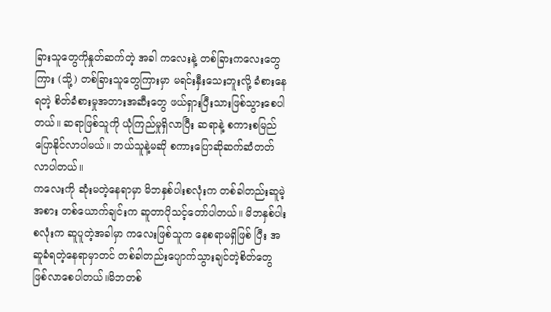ခြားသူတွေကိုနှုတ်ဆက်တဲ့ အခါ ကလေးနဲ့ တစ်ခြားကလေးတွေကြား (သို့) တစ်ခြားသူတွေကြားမှာ မရင်းနှီးသေးဘူးလို့ ခံစားနေရတဲ့ စိတ်ခံစားမှုအတားအဆီးတွေ ဖယ်ရှားပြီးသားဖြစ်သွားစေပါတယ်။ ဆရာဖြစ်သူကို ယုံကြည်မှုရှိလာပြီး ဆရာနဲ့ စကားစမြည်ပြောနိုင်လာပါမယ်။ ဘယ်သူနဲ့မဆို စကားပြောဆိုဆက်ဆံတတ်လာပါတယ်။
ကလေးကို ဆုံးမတဲ့နေရာမှာ မိဘနှစ်ပါးစလုံးက တစ်ခါတည်းဆူမဲ့အစား တစ်ယောက်ချင်းက ဆူတာပိုသင့်တော်ပါတယ်။ မိဘနှစ်ပါးစလုံးက ဆူပူတဲ့အခါမှာ ကလေးဖြစ်သူက နေစရာမရှိဖြစ် ပြီး အဆူခံရတဲ့နေရာမှာတင် တစ်ခါတည်းပျောက်သွားချင်တဲ့စိတ်တွေဖြစ်လာစေပါတယ်။မိဘတစ်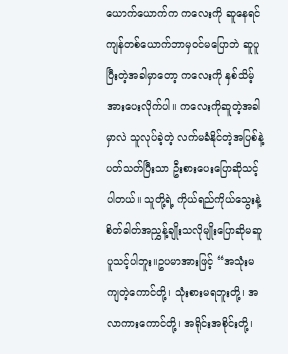ယောက်ယောက်က ကလေးကို ဆူနေရင် ကျန်တစ်ယောက်ဘာမှဝင်မပြောဘဲ ဆူပူပြီးတဲ့အခါမှာတော့ ကလေးကို နှစ်သိမ့်အားပေးလိုက်ပါ။ ကလေးကိုဆူတဲ့အခါမှာလဲ သူလုပ်ခဲ့တဲ့ လက်မခံနိုင်တဲ့အပြစ်နဲ့ပတ်သတ်ပြီးသာ ဦးစားပေးပြောဆိုသင့်ပါတယ်။ သူတို့ရဲ့ ကိုယ်ရည်ကိုယ်သွေးနဲ့ စိတ်ဓါတ်အညွှန့်ချိုးသလိုမျိုးပြောဆိုမဆူပူသင့်ပါဘူး။ဥပမာအားဖြင့် “အသုံးမကျတဲ့ကောင်တို့၊ သုံးစားမရဘူးတို့၊ အလာကားကောင်တို့၊ အရိုင်းအစိုင်းတို့၊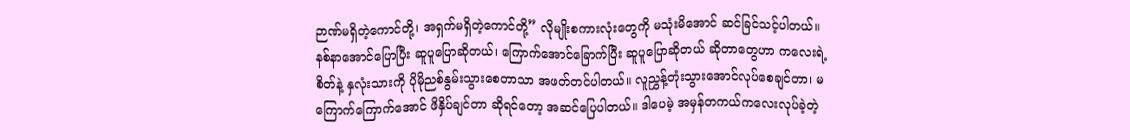ဉာဏ်မရှိတဲ့ကောင်တို့၊ အရှက်မရှိတဲ့ကောင်တို့” လိုမျိုးစကားလုံးတွေကို မသုံးမိအောင် ဆင်ခြင်သင့်ပါတယ်။ နစ်နာအောင်ပြောပြီး ဆူပူပြောဆိုတယ်၊ ကြောက်အောင်ခြောက်ပြီး ဆူပူပြောဆိုတယ် ဆိုတာတွေဟာ ကလေးရဲ့ စိတ်နဲ့ နှလုံးသားကို ပိုမိုညစ်နွမ်းသွားစေတာသာ အဖတ်တင်ပါတယ်။ လူညွှန့်တုံးသွားအောင်လုပ်စေချင်တာ၊ မကြောက်ကြောက်အောင် ဖိနှိပ်ချင်တာ ဆိုရင်တော့ အဆင်ပြေပါတယ်။ ဒါပေမဲ့ အမှန်တကယ်ကလေးလုပ်ခဲ့တဲ့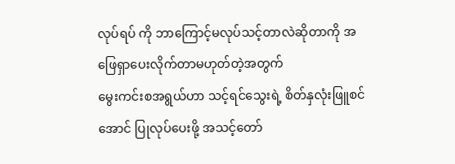လုပ်ရပ် ကို ဘာကြောင့်မလုပ်သင့်တာလဲဆိုတာကို အဖြေရှာပေးလိုက်တာမဟုတ်တဲ့အတွက်
မွေးကင်းစအရွယ်ဟာ သင့်ရင်သွေးရဲ့ စိတ်နှလုံးဖြူစင်အောင် ပြုလုပ်ပေးဖို့ အသင့်တော်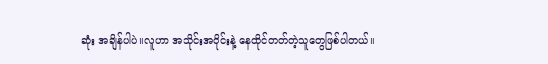ဆုံး အချိန်ပါပဲ။လူဟာ အသိုင်းအဝိုင်းနဲ့ နေထိုင်တတ်တဲ့သူတွေဖြစ်ပါတယ်။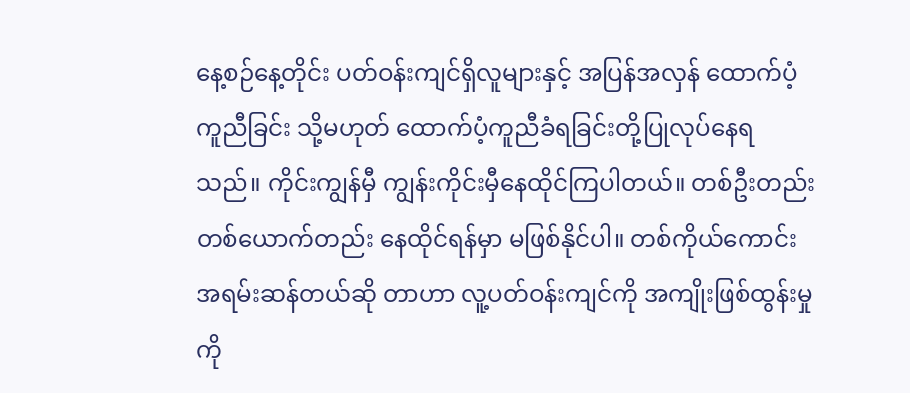နေ့စဉ်နေ့တိုင်း ပတ်ဝန်းကျင်ရှိလူများနှင့် အပြန်အလှန် ထောက်ပံ့ကူညီခြင်း သို့မဟုတ် ထောက်ပံ့ကူညီခံရခြင်းတို့ပြုလုပ်နေရသည်။ ကိုင်းကျွန်မှီ ကျွန်းကိုင်းမှီနေထိုင်ကြပါတယ်။ တစ်ဦးတည်းတစ်ယောက်တည်း နေထိုင်ရန်မှာ မဖြစ်နိုင်ပါ။ တစ်ကိုယ်ကောင်း အရမ်းဆန်တယ်ဆို တာဟာ လူ့ပတ်ဝန်းကျင်ကို အကျိုးဖြစ်ထွန်းမှုကို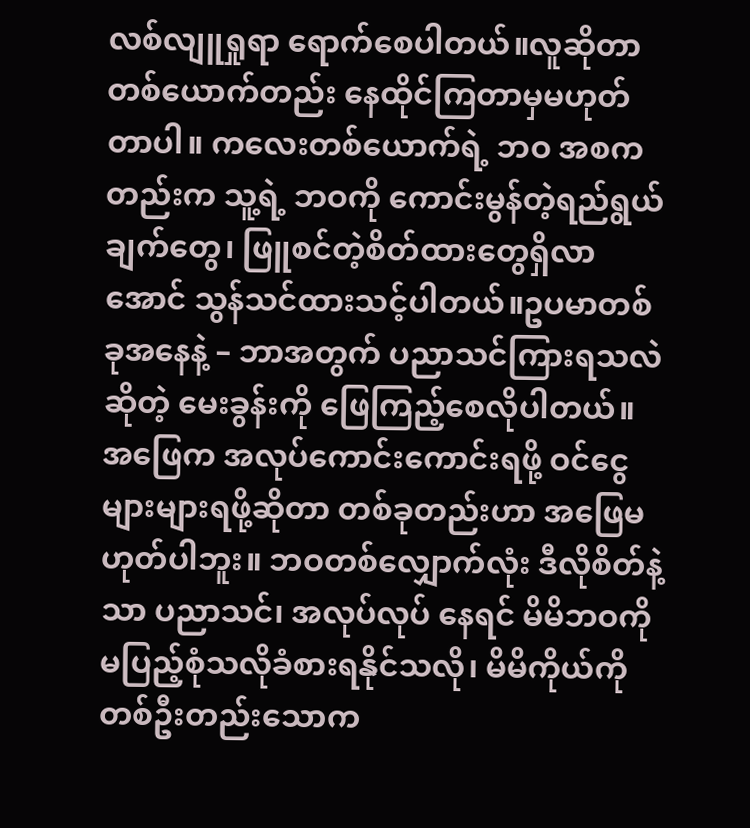လစ်လျူရှုရာ ရောက်စေပါတယ်။လူဆိုတာ တစ်ယောက်တည်း နေထိုင်ကြတာမှမဟုတ်တာပါ။ ကလေးတစ်ယောက်ရဲ့ ဘဝ အစကတည်းက သူ့ရဲ့ ဘဝကို ကောင်းမွန်တဲ့ရည်ရွယ်ချက်တွေ၊ ဖြူစင်တဲ့စိတ်ထားတွေရှိလာအောင် သွန်သင်ထားသင့်ပါတယ်။ဥပမာတစ်ခုအနေနဲ့ – ဘာအတွက် ပညာသင်ကြားရသလဲဆိုတဲ့ မေးခွန်းကို ဖြေကြည့်စေလိုပါတယ်။ အဖြေက အလုပ်ကောင်းကောင်းရဖို့ ဝင်ငွေများများရဖို့ဆိုတာ တစ်ခုတည်းဟာ အဖြေမဟုတ်ပါဘူး။ ဘဝတစ်လျှောက်လုံး ဒီလိုစိတ်နဲ့သာ ပညာသင်၊ အလုပ်လုပ် နေရင် မိမိဘဝကို မပြည့်စုံသလိုခံစားရနိုင်သလို၊ မိမိကိုယ်ကို
တစ်ဦးတည်းသောက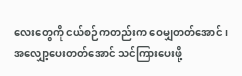လေးတွေကို ငယ်စဉ်ကတည်းက ဝေမျှတတ်အောင်၊ အလျှော့ပေးတတ်အောင် သင်ကြားပေးဖို့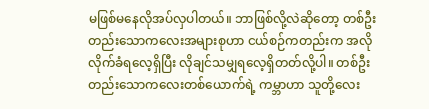မဖြစ်မနေလိုအပ်လှပါတယ်။ ဘာဖြစ်လို့လဲဆိုတော့ တစ်ဦးတည်းသောကလေးအများစုဟာ ငယ်စဉ်ကတည်းက အလိုလိုက်ခံရလေ့ရှိပြီး လိုချင်သမျှရလေ့ရှိတတ်လို့ပါ။ တစ်ဦးတည်းသောကလေးတစ်ယောက်ရဲ့ ကမ္ဘာဟာ သူတို့လေး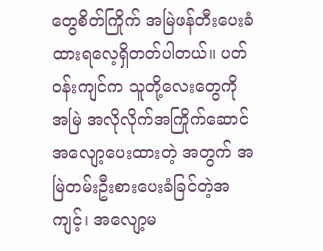တွေစိတ်ကြိုက် အမြဲဖန်တီးပေးခံထားရလေ့ရှိတတ်ပါတယ်။ ပတ်ဝန်းကျင်က သူတို့လေးတွေကို အမြဲ အလိုလိုက်အကြိုက်ဆောင် အလျော့ပေးထားတဲ့ အတွက် အမြဲတမ်းဦးစားပေးခံခြင်တဲ့အကျင့်၊ အလျော့မ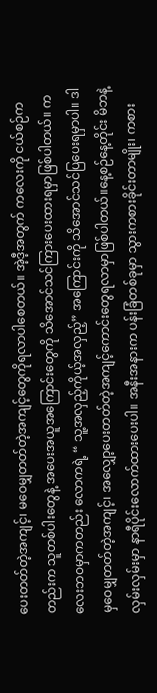ပေးတတ်တဲ့အကျင့်၊ မဝေမျှတတ်တဲ့အကျင့်တွေကိုရလာပါစေတယ်။ အဲ့ဒီ့အတွက် ကလေးကို ငယ်စဉ်ကတည်းက သူတစ်ပါးတွေနဲ့ အပေးအယူအကြောင်းတွေကို သိအောင်သင်ကြားပေးထားရမှာဖြစ်ပါတယ်။ ကလေးဘဝမှာကတည်း လောကရဲ့ “ သူ့အလှည့်ကိုယ့်အလှည့်” အကြောင်းကို သိအောင်သင်ပြပေးရမှာပါ။ ဒါမှဝေမျှတတ်တဲ့အကျင့်၊ အလျှော့ပေးတတ်တဲ့အကျင့်ကောင်းတွေရလာမှာဖြစ်ပါတယ်။နေ့စဉ်နေ့တိုင်း မိဘနဲ့ လှမ်းလှမ်းမှာ နာရီပိုင်းလောက်ထားပေးပါ။ အနီးအနားက ပန်းခြံတစ်ခုမှာ သွားကစားခိုင်းတာမျိုး၊ ကစား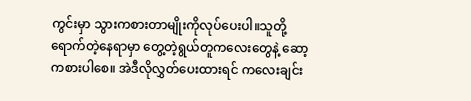ကွင်းမှာ သွားကစားတာမျိုးကိုလုပ်ပေးပါ။သူတို့ရောက်တဲ့နေရာမှာ တွေ့တဲ့ရွယ်တူကလေးတွေနဲ့ ဆော့ကစားပါစေ။ အဲဒီလိုလွှတ်ပေးထားရင် ကလေးချင်း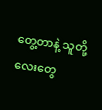တွေ့တာနဲ့ သူတို့လေးတွေ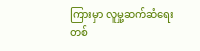ကြားမှာ လူမှု့ဆက်ဆံရေးတစ်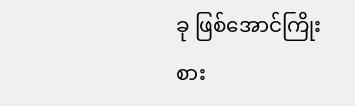ခု ဖြစ်အောင်ကြိုးစား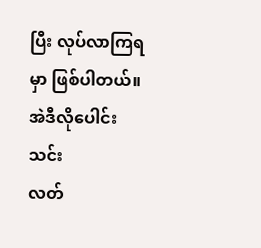ပြီး လုပ်လာကြရမှာ ဖြစ်ပါတယ်။ အဲဒီလိုပေါင်းသင်း
လတ်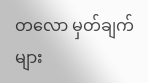တလော မှတ်ချက်များ